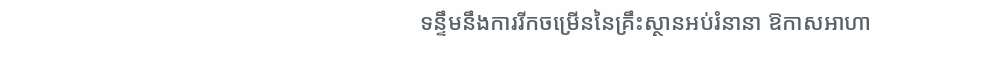ទន្ទឹមនឹងការរីកចម្រើននៃគ្រឹះស្ថានអប់រំនានា ឱកាសអាហា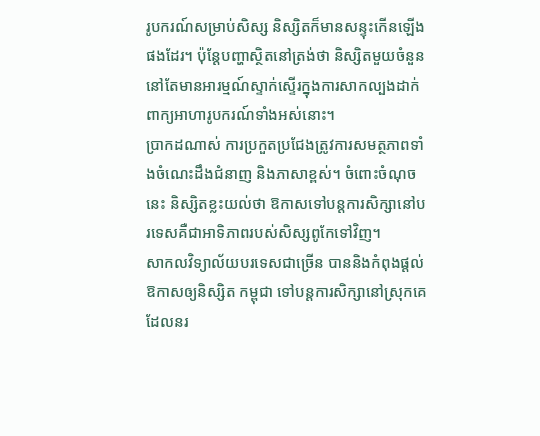រូបករណ៍សម្រាប់សិស្ស និស្សិតក៏មានសន្ទុះកើនឡើងផងដែរ។ ប៉ុន្ដែបញ្ហាស្ថិតនៅត្រង់ថា និស្សិតមួយចំនួននៅតែមានអារម្មណ៍ស្ទាក់ស្ទើរក្នុងការសាកល្បងដាក់ពាក្យអាហារូបករណ៍ទាំងអស់នោះ។
ប្រាកដណាស់ ការប្រកួតប្រជែងត្រូវការសមត្ថភាពទាំងចំណេះដឹងជំនាញ និងភាសាខ្ពស់។ ចំពោះចំណុចនេះ និស្សិតខ្លះយល់ថា ឱកាសទៅបន្ដការសិក្សានៅបរទេសគឺជាអាទិភាពរបស់សិស្សពូកែទៅវិញ។
សាកលវិទ្យាល័យបរទេសជាច្រើន បាននិងកំពុងផ្ដល់ឱកាសឲ្យនិស្សិត កម្ពុជា ទៅបន្ដការសិក្សានៅស្រុកគេដែលនរ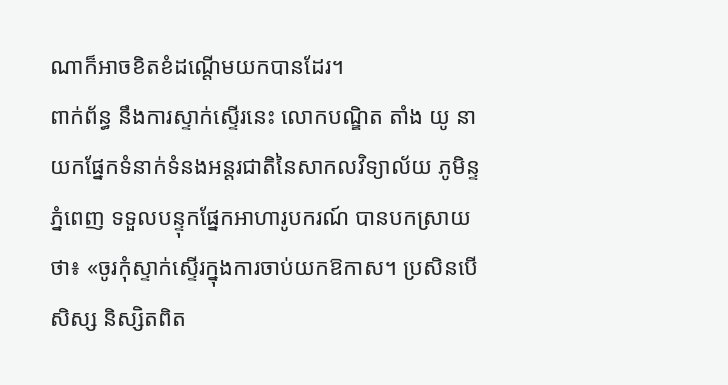ណាក៏អាចខិតខំដណ្ដើមយកបានដែរ។
ពាក់ព័ន្ធ នឹងការស្ទាក់ស្ទើរនេះ លោកបណ្ឌិត តាំង យូ នាយកផ្នែកទំនាក់ទំនងអន្តរជាតិនៃសាកលវិទ្យាល័យ ភូមិន្ទភ្នំពេញ ទទួលបន្ទុកផ្នែកអាហារូបករណ៍ បានបកស្រាយថា៖ «ចូរកុំស្ទាក់ស្ទើរក្នុងការចាប់យកឱកាស។ ប្រសិនបើសិស្ស និស្សិតពិត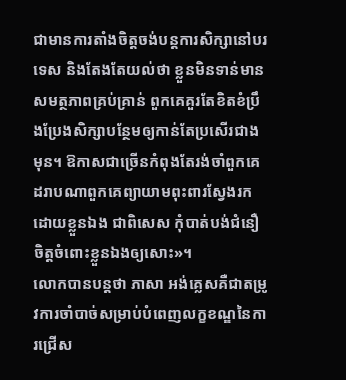ជាមានការតាំងចិត្ដចង់បន្ដការសិក្សានៅបរទេស និងតែងតែយល់ថា ខ្លួនមិនទាន់មានសមត្ថភាពគ្រប់គ្រាន់ ពួកគេគួរតែខិតខំប្រឹងប្រែងសិក្សាបន្ថែមឲ្យកាន់តែប្រសើរជាងមុន។ ឱកាសជាច្រើនកំពុងតែរង់ចាំពួកគេ ដរាបណាពួកគេព្យាយាមពុះពារស្វែងរកដោយខ្លួនឯង ជាពិសេស កុំបាត់បង់ជំនឿចិត្ដចំពោះខ្លួនឯងឲ្យសោះ»។
លោកបានបន្ដថា ភាសា អង់គ្លេសគឺជាតម្រូវការចាំបាច់សម្រាប់បំពេញលក្ខខណ្ឌនៃការជ្រើស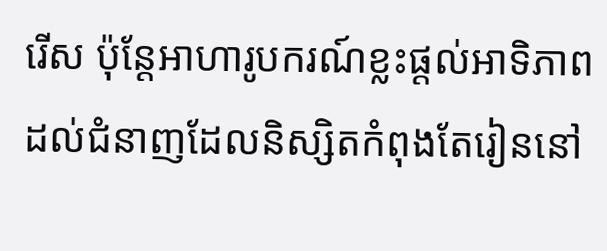រើស ប៉ុន្ដែអាហារូបករណ៍ខ្លះផ្ដល់អាទិភាពដល់ជំនាញដែលនិស្សិតកំពុងតែរៀននៅ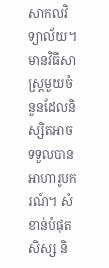សាកលវិទ្យាល័យ។ មានវិធីសាស្ដ្រមួយចំនួនដែលនិស្សិតអាចទទួលបានអាហារូបករណ៍។ សំខាន់បំផុត សិស្ស និ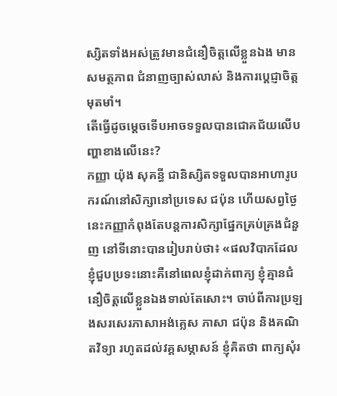ស្សិតទាំងអស់ត្រូវមានជំនឿចិត្ដលើខ្លួនឯង មានសមត្ថភាព ជំនាញច្បាស់លាស់ និងការប្ដេជ្ញាចិត្ដមុតមាំ។
តើធ្វើដូចម្ដេចទើបអាចទទួលបានជោគជ័យលើបញ្ហាខាងលើនេះ?
កញ្ញា យ៉ុង សុគន្ធី ជានិស្សិតទទួលបានអាហារូបករណ៍នៅសិក្សានៅប្រទេស ជប៉ុន ហើយសព្វថ្ងៃនេះកញ្ញាកំពុងតែបន្ដការសិក្សាផ្នែកគ្រប់គ្រងជំនួញ នៅទីនោះបានរៀបរាប់ថា៖ «ផលវិបាកដែលខ្ញុំជួបប្រទះនោះគឺនៅពេលខ្ញុំដាក់ពាក្យ ខ្ញុំគ្មានជំនឿចិត្ដលើខ្លួនឯងទាល់តែសោះ។ ចាប់ពីការប្រឡងសរសេរភាសាអង់គ្លេស ភាសា ជប៉ុន និងគណិតវិទ្យា រហូតដល់វគ្គសម្ភាសន៍ ខ្ញុំគិតថា ពាក្យសុំរ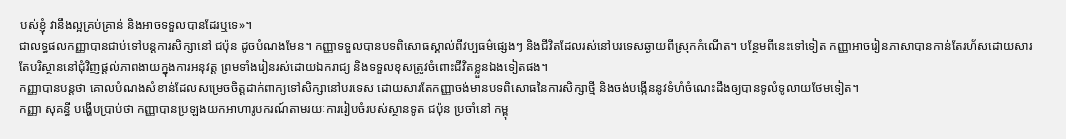បស់ខ្ញុំ វានឹងល្អគ្រប់គ្រាន់ និងអាចទទួលបានដែរឬទេ»។
ជាលទ្ធផលកញ្ញាបានជាប់ទៅបន្ដការសិក្សានៅ ជប៉ុន ដូចបំណងមែន។ កញ្ញាទទួលបានបទពិសោធស្គាល់ពីវប្បធម៌ផ្សេងៗ និងជីវិតដែលរស់នៅបរទេសឆ្ងាយពីស្រុកកំណើត។ បន្ថែមពីនេះទៅទៀត កញ្ញាអាចរៀនភាសាបានកាន់តែរហ័សដោយសារតែបរិស្ថាននៅជុំវិញផ្ដល់ភាពងាយក្នុងការអនុវត្ដ ព្រមទាំងរៀនរស់ដោយឯករាជ្យ និងទទួលខុសត្រូវចំពោះជីវិតខ្លួនឯងទៀតផង។
កញ្ញាបានបន្ដថា គោលបំណងសំខាន់ដែលសម្រេចចិត្ដដាក់ពាក្យទៅសិក្សានៅបរទេស ដោយសារតែកញ្ញាចង់មានបទពិសោធនៃការសិក្សាថ្មី និងចង់បង្កើននូវទំហំចំណេះដឹងឲ្យបានទូលំទូលាយថែមទៀត។
កញ្ញា សុគន្ធី បង្ហើបប្រាប់ថា កញ្ញាបានប្រឡងយកអាហារូបករណ៍តាមរយៈការរៀបចំរបស់ស្ថានទូត ជប៉ុន ប្រចាំនៅ កម្ពុ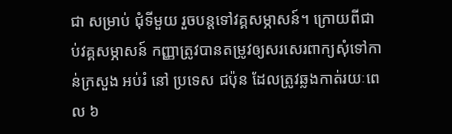ជា សម្រាប់ ជុំទីមួយ រួចបន្ដទៅវគ្គសម្ភាសន៍។ ក្រោយពីជាប់វគ្គសម្ភាសន៍ កញ្ញាត្រូវបានតម្រូវឲ្យសរសេរពាក្យសុំទៅកាន់ក្រសួង អប់រំ នៅ ប្រទេស ជប៉ុន ដែលត្រូវឆ្លងកាត់រយៈពេល ៦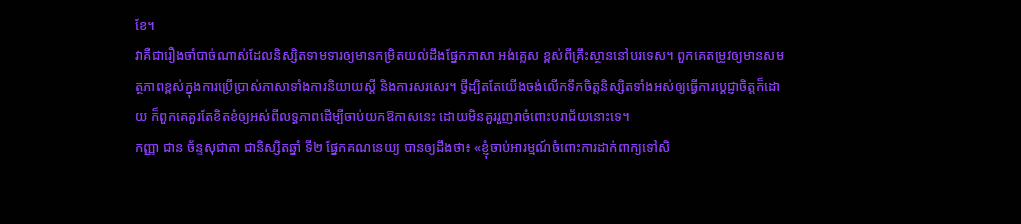ខែ។
វាគឺជារឿងចាំបាច់ណាស់ដែលនិស្សិតទាមទារឲ្យមានកម្រិតយល់ដឹងផ្នែកភាសា អង់គ្លេស ខ្ពស់ពីគ្រឹះស្ថាននៅបរទេស។ ពួកគេតម្រូវឲ្យមានសមត្ថភាពខ្ពស់ក្នុងការប្រើប្រាស់ភាសាទាំងការនិយាយស្ដី និងការសរសេរ។ ថ្វីដ្បិតតែយើងចង់លើកទឹកចិត្ដនិស្សិតទាំងអស់ឲ្យធ្វើការប្ដេជ្ញាចិត្ដក៏ដោយ ក៏ពួកគេគួរតែខិតខំឲ្យអស់ពីលទ្ធភាពដើម្បីចាប់យកឱកាសនេះ ដោយមិនគួររួញរាចំពោះបរាជ័យនោះទេ។
កញ្ញា ជាន ច័ន្ទសុជាតា ជានិស្សិតឆ្នាំ ទី២ ផ្នែកគណនេយ្យ បានឲ្យដឹងថា៖ «ខ្ញុំចាប់អារម្មណ៍ចំពោះការដាក់ពាក្យទៅសិ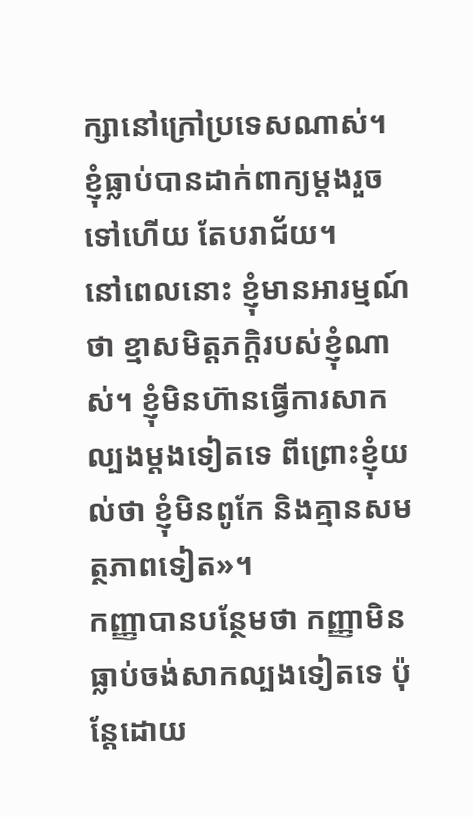ក្សានៅក្រៅប្រទេសណាស់។ ខ្ញុំធ្លាប់បានដាក់ពាក្យម្ដងរួចទៅហើយ តែបរាជ័យ។
នៅពេលនោះ ខ្ញុំមានអារម្មណ៍ថា ខ្មាសមិត្ដភក្ដិរបស់ខ្ញុំណាស់។ ខ្ញុំមិនហ៊ានធ្វើការសាកល្បងម្ដងទៀតទេ ពីព្រោះខ្ញុំយល់ថា ខ្ញុំមិនពូកែ និងគ្មានសមត្ថភាពទៀត»។
កញ្ញាបានបន្ថែមថា កញ្ញាមិនធ្លាប់ចង់សាកល្បងទៀតទេ ប៉ុន្ដែដោយ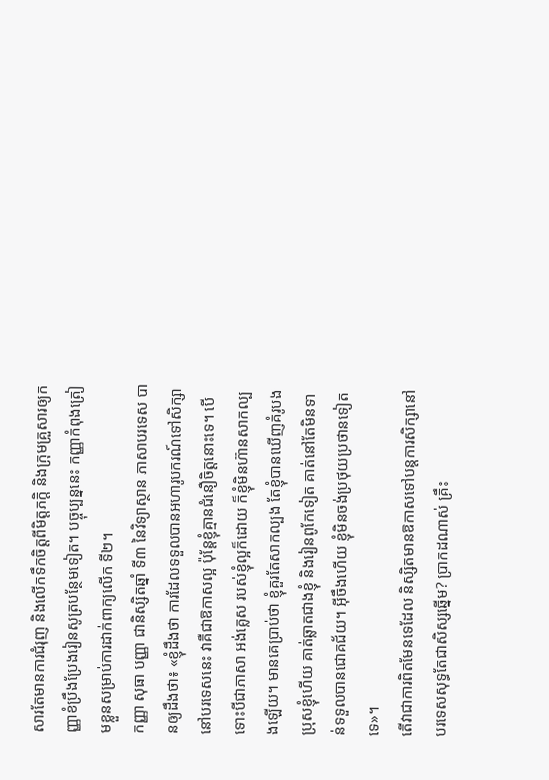សារតែមានការជំរុញ និងលើកទឹកចិត្ដពីមិត្ដភក្ដិ និងក្រុមគ្រួសារឲ្យកញ្ញាខំប្រឹងប្រែងរៀនសូត្របន្ថែមទៀត។ បច្ចុប្បន្ននេះ កញ្ញាកំពុងត្រៀមខ្លួនសម្រាប់ការដាក់ពាក្យលើក ទី២។
កញ្ញា សុធា បញ្ញា ជានិស្សិតឆ្នាំ ទី៣ នៃវិទ្យាស្ថាន ភាសាបរទេស បានឲ្យដឹងថា៖ «ខ្ញុំដឹងថា ការដែលទទួលបានអហារូបករណ៍ទៅសិក្សានៅបរទេសនេះ វាគឺជាឱកាសល្អ ប៉ុន្ដែខ្ញុំគ្មានជំនឿចិត្ដនោះទេ។ បើទោះបីជាភាសា អង់គ្លេស របស់ខ្ញុំល្អក៏ដោយ ក៏ខ្ញុំមិនហ៊ានសាកល្បងឡើយ។ មានគេប្រាប់ថា ខ្ញុំគួរតែសាកល្បង តែខ្ញុំបានឃើញគំរូបងប្រុសខ្ញុំហើយ គាត់ឆ្លាតជាងខ្ញុំ និងរៀនពូកែទៀត គាត់នៅតែមិនទាន់ទទួលបានជោគជ័យ។ អ៊ីចឹងហើយ ខ្ញុំមិនចង់ប្រថុយប្រថានទៀតទេ»។
តើវាជាការពិតមែនទេដែល និស្សិតមានឱកាសទៅបន្ដការសិក្សានៅបរទេសសុទ្ធតែជាសិស្សឆ្នើម? ប្រាកដណាស់ គ្រឹះ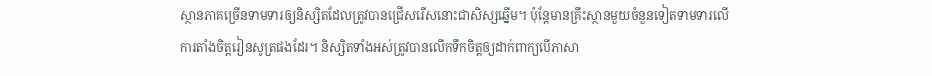ស្ថានភាគច្រើនទាមទារឲ្យនិស្សិតដែលត្រូវបានជ្រើសរើសនោះជាសិស្សឆ្នើម។ ប៉ុន្ដែមានគ្រឹះស្ថានមួយចំនួនទៀតទាមទារលើការតាំងចិត្ដរៀនសូត្រផងដែរ។ និស្សិតទាំងអស់ត្រូវបានលើកទឹកចិត្ដឲ្យដាក់ពាក្យបើភាសា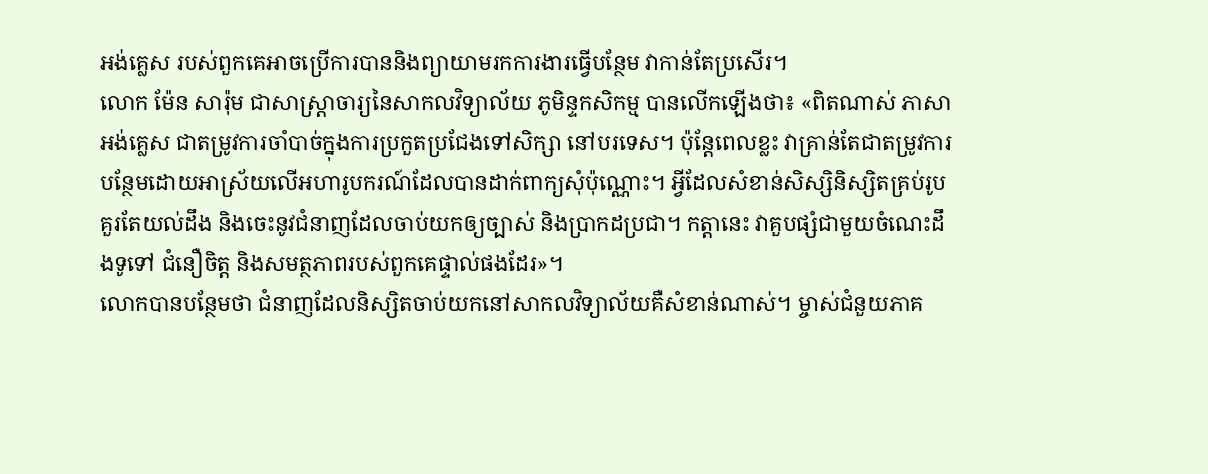អង់គ្លេស របស់ពួកគេអាចប្រើការបាននិងព្យាយាមរកការងារធ្វើបន្ថែម វាកាន់តែប្រសើរ។
លោក ម៉ែន សារ៉ុម ជាសាស្ដ្រាចារ្យនៃសាកលវិទ្យាល័យ ភូមិន្ទកសិកម្ម បានលើកឡើងថា៖ «ពិតណាស់ ភាសា អង់គ្លេស ជាតម្រូវការចាំបាច់ក្នុងការប្រកួតប្រជែងទៅសិក្សា នៅបរទេស។ ប៉ុន្ដែពេលខ្លះ វាគ្រាន់តែជាតម្រូវការបន្ថែមដោយអាស្រ័យលើអហារូបករណ៍ដែលបានដាក់ពាក្យសុំប៉ុណ្ណោះ។ អ្វីដែលសំខាន់សិស្សិនិស្សិតគ្រប់រូបគួរតែយល់ដឹង និងចេះនូវជំនាញដែលចាប់យកឲ្យច្បាស់ និងប្រាកដប្រជា។ កត្ដានេះ វាគួបផ្សំជាមួយចំណេះដឹងទូទៅ ជំនឿចិត្ដ និងសមត្ថភាពរបស់ពួកគេផ្ទាល់ផងដែរ»។
លោកបានបន្ថែមថា ជំនាញដែលនិស្សិតចាប់យកនៅសាកលវិទ្យាល័យគឺសំខាន់ណាស់។ ម្ចាស់ជំនួយភាគ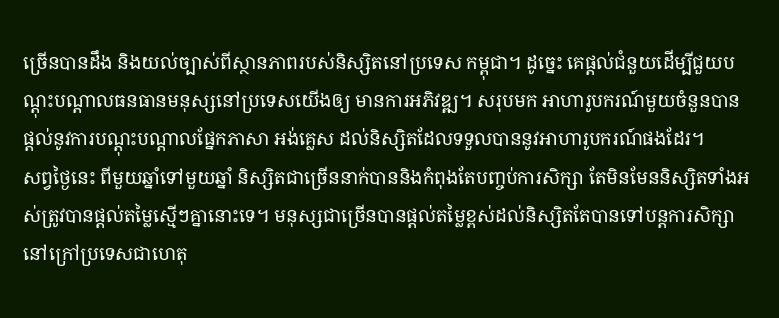ច្រើនបានដឹង និងយល់ច្បាស់ពីស្ថានភាពរបស់និស្សិតនៅប្រទេស កម្ពុជា។ ដូច្នេះ គេផ្ដល់ជំនួយដើម្បីជួយបណ្ដុះបណ្ដាលធនធានមនុស្សនៅប្រទេសយើងឲ្យ មានការអភិវឌ្ឍ។ សរុបមក អាហារូបករណ៍មួយចំនួនបានផ្ដល់នូវការបណ្ដុះបណ្ដាលផ្នែកភាសា អង់គ្លេស ដល់និស្សិតដែលទទួលបាននូវអាហារូបករណ៍ផងដែរ។
សព្វថ្ងៃនេះ ពីមួយឆ្នាំទៅមួយឆ្នាំ និស្សិតជាច្រើននាក់បាននិងកំពុងតែបញ្ចប់ការសិក្សា តែមិនមែននិស្សិតទាំងអស់ត្រូវបានផ្ដល់តម្លៃស្មើៗគ្នានោះទេ។ មនុស្សជាច្រើនបានផ្ដល់តម្លៃខ្ពស់ដល់និស្សិតតែបានទៅបន្ដការសិក្សានៅក្រៅប្រទេសជាហេតុ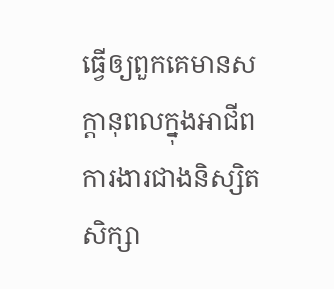ធ្វើឲ្យពួកគេមានសក្ដានុពលក្នុងអាជីពការងារជាងនិស្សិត សិក្សា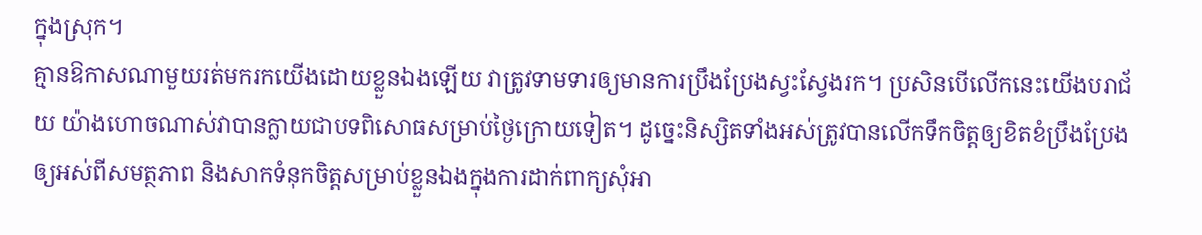ក្នុងស្រុក។
គ្មានឱកាសណាមួយរត់មករកយើងដោយខ្លួនឯងឡើយ វាត្រូវទាមទារឲ្យមានការប្រឹងប្រែងស្វះស្វែងរក។ ប្រសិនបើលើកនេះយើងបរាជ័យ យ៉ាងហោចណាស់វាបានក្លាយជាបទពិសោធសម្រាប់ថ្ងៃក្រោយទៀត។ ដូច្នេះនិស្សិតទាំងអស់ត្រូវបានលើកទឹកចិត្ដឲ្យខិតខំប្រឹងប្រែងឲ្យអស់ពីសមត្ថភាព និងសាកទំនុកចិត្ដសម្រាប់ខ្លួនឯងក្នុងការដាក់ពាក្យសុំអា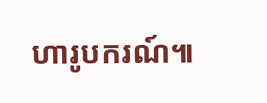ហារូបករណ៍៕